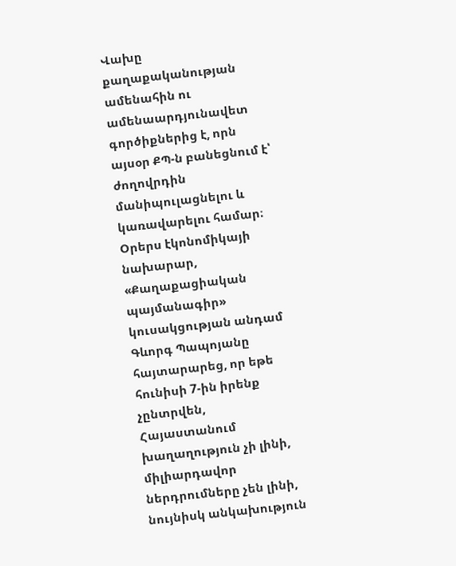Վախը քաղաքականության ամենահին ու ամենաարդյունավետ գործիքներից է, որն այսօր ՔՊ-ն բանեցնում է՝ ժողովրդին մանիպուլացնելու և կառավարելու համար։
Օրերս էկոնոմիկայի նախարար, «Քաղաքացիական պայմանագիր» կուսակցության անդամ Գևորգ Պապոյանը հայտարարեց, որ եթե հունիսի 7-ին իրենք չընտրվեն, Հայաստանում խաղաղություն չի լինի, միլիարդավոր ներդրումները չեն լինի, նույնիսկ անկախություն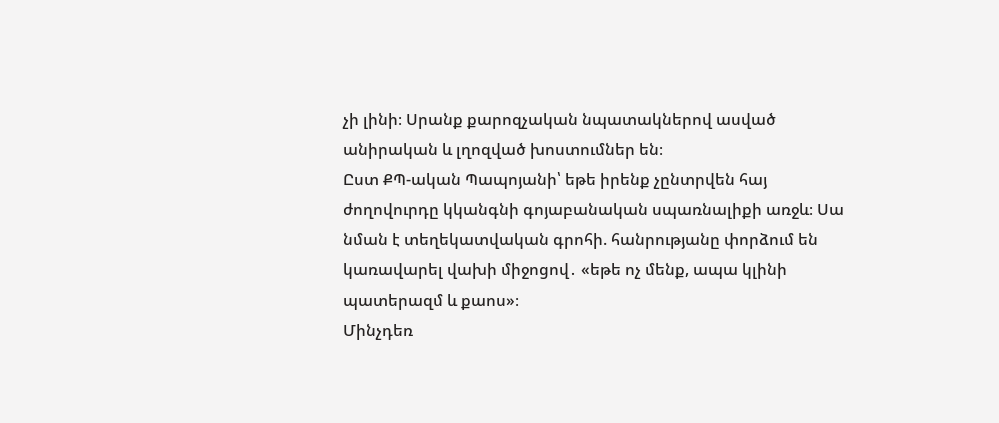չի լինի։ Սրանք քարոզչական նպատակներով ասված անիրական և լղոզված խոստումներ են։
Ըստ ՔՊ-ական Պապոյանի՝ եթե իրենք չընտրվեն հայ ժողովուրդը կկանգնի գոյաբանական սպառնալիքի առջև։ Սա նման է տեղեկատվական գրոհի. հանրությանը փորձում են կառավարել վախի միջոցով․ «եթե ոչ մենք, ապա կլինի պատերազմ և քաոս»։
Մինչդեռ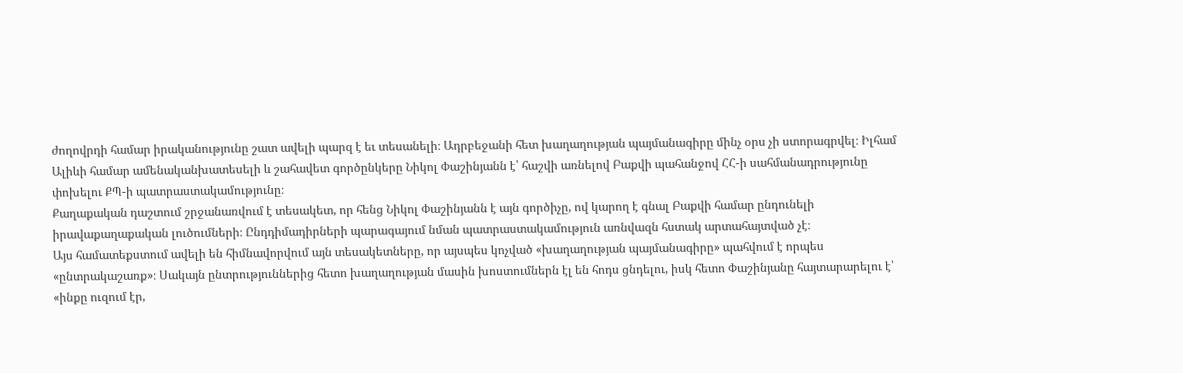ժողովրդի համար իրականությունը շատ ավելի պարզ է եւ տեսանելի։ Ադրբեջանի հետ խաղաղության պայմանագիրը մինչ օրս չի ստորագրվել։ Իլհամ Ալիևի համար ամենականխատեսելի և շահավետ գործընկերը Նիկոլ Փաշինյանն է՝ հաշվի առնելով Բաքվի պահանջով ՀՀ-ի սահմանադրությունը փոխելու ՔՊ-ի պատրաստակամությունը։
Քաղաքական դաշտում շրջանառվում է տեսակետ, որ հենց Նիկոլ Փաշինյանն է այն գործիչը, ով կարող է գնալ Բաքվի համար ընդունելի իրավաքաղաքական լուծումների։ Ընդդիմադիրների պարագայում նման պատրաստակամություն առնվազն հստակ արտահայտված չէ։
Այս համատեքստում ավելի են հիմնավորվում այն տեսակետները, որ այսպես կոչված «խաղաղության պայմանագիրը» պահվում է որպես «ընտրակաշառք»։ Սակայն ընտրություններից հետո խաղաղության մասին խոստումներն էլ են հոդս ցնդելու, իսկ հետո Փաշինյանը հայտարարելու է՝ «ինքը ուզում էր,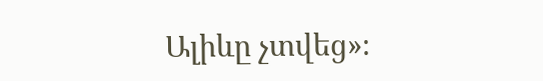Ալիևը չտվեց»։